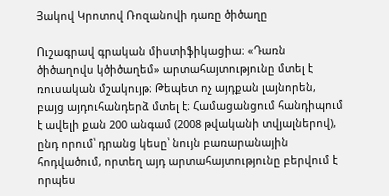Յակով Կրոտով Ռոզանովի դառը ծիծաղը

Ուշագրավ գրական միստիֆիկացիա։ «Դառն ծիծաղովս կծիծաղեմ» արտահայտությունը մտել է ռուսական մշակույթ։ Թեպետ ոչ այդքան լայնորեն, բայց այդուհանդերձ մտել է։ Համացանցում հանդիպում է ավելի քան 200 անգամ (2008 թվականի տվյալներով), ընդ որում՝ դրանց կեսը՝ նույն բառարանային հոդվածում, որտեղ այդ արտահայտությունը բերվում է որպես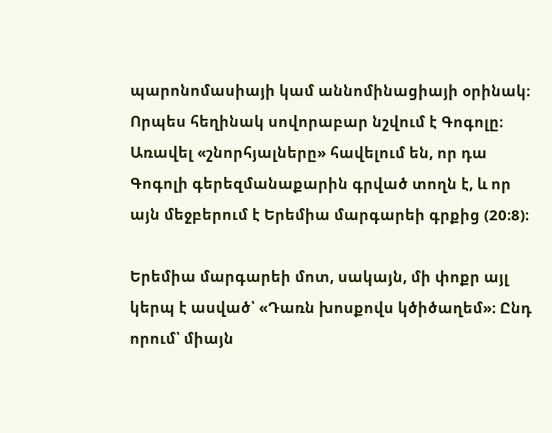պարոնոմասիայի կամ աննոմինացիայի օրինակ։ Որպես հեղինակ սովորաբար նշվում է Գոգոլը։ Առավել «շնորհյալները» հավելում են, որ դա Գոգոլի գերեզմանաքարին գրված տողն է, և որ այն մեջբերում է Երեմիա մարգարեի գրքից (20։8)։

Երեմիա մարգարեի մոտ, սակայն, մի փոքր այլ կերպ է ասված՝ «Դառն խոսքովս կծիծաղեմ»։ Ընդ որում՝ միայն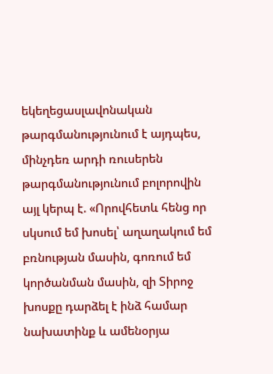եկեղեցասլավոնական թարգմանությունում է այդպես, մինչդեռ արդի ռուսերեն թարգմանությունում բոլորովին այլ կերպ է. «Որովհետև հենց որ սկսում եմ խոսել՝ աղաղակում եմ բռնության մասին, գոռում եմ կործանման մասին, զի Տիրոջ խոսքը դարձել է ինձ համար նախատինք և ամենօրյա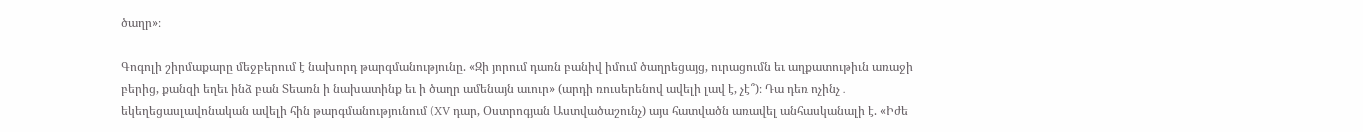ծաղր»։

Գոգոլի շիրմաքարը մեջբերում է նախորդ թարգմանությունը. «Զի յորում դառն բանիվ իմում ծաղրեցայց, ուրացումն եւ աղքատութիւն առաջի բերից, քանզի եղեւ ինձ բան Տեառն ի նախատինք եւ ի ծաղր ամենայն աւուր» (արդի ռուսերենով ավելի լավ է, չէ՞)։ Դա դեռ ոչինչ․ եկեղեցասլավոնական ավելի հին թարգմանությունում (XV դար, Օստրոգյան Աստվածաշունչ) այս հատվածն առավել անհասկանալի է. «Իժե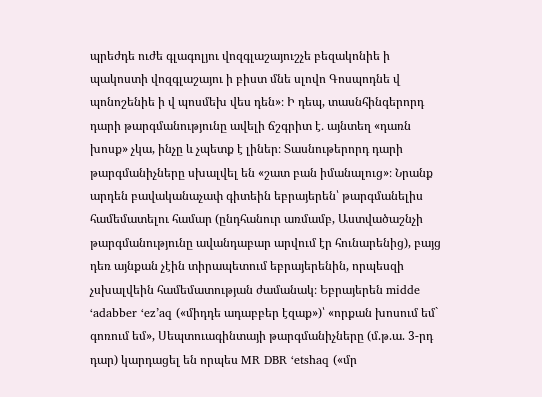պրեժդե ուժե գլագոլյու վոզգլաշայուշչե բեզակոնիե ի պակոստի վոզգլաշայու ի բիստ մնե սլովո Գոսպոդնե վ պոնոշենիե ի վ պոսմեխ վես դեն»։ Ի դեպ, տասնհինգերորդ դարի թարգմանությունը ավելի ճշգրիտ է․ այնտեղ «դառն խոսք» չկա, ինչը և չպետք է լիներ։ Տասնութերորդ դարի թարգմանիչները սխալվել են «շատ բան իմանալուց»։ Նրանք արդեն բավականաչափ գիտեին եբրայերեն՝ թարգմանելիս համեմատելու համար (ընդհանուր առմամբ, Աստվածաշնչի թարգմանությունը ավանդաբար արվում էր հունարենից), բայց դեռ այնքան չէին տիրապետում եբրայերենին, որպեսզի չսխալվեին համեմատության ժամանակ։ Եբրայերեն midde ‘adabber ‘ez’aq («միդդե ադաբբեր էզաք»)՝ «որքան խոսում եմ` գոռում եմ», Սեպտուագինտայի թարգմանիչները (մ.թ.ա. 3-րդ դար) կարդացել են որպես MR DBR ‘etshaq («մր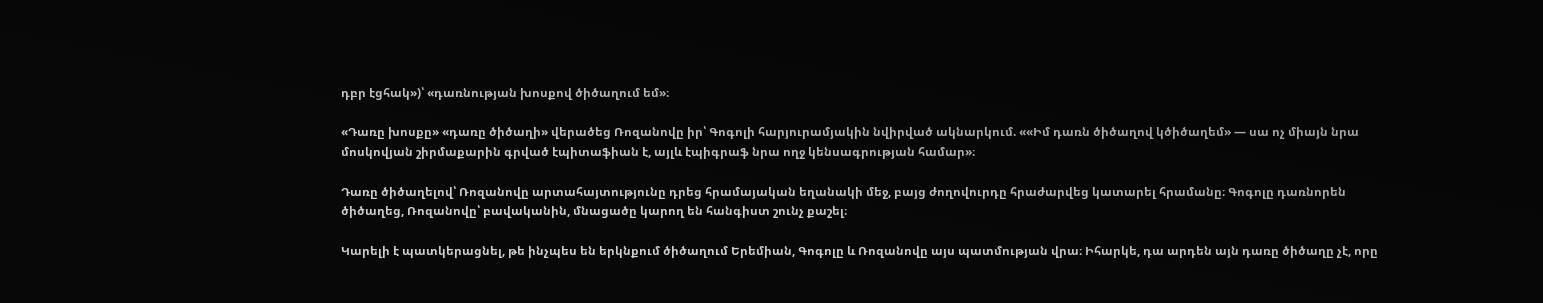դբր էցհակ»)՝ «դառնության խոսքով ծիծաղում եմ»։

«Դառը խոսքը» «դառը ծիծաղի» վերածեց Ռոզանովը իր՝ Գոգոլի հարյուրամյակին նվիրված ակնարկում. ««Իմ դառն ծիծաղով կծիծաղեմ» — սա ոչ միայն նրա մոսկովյան շիրմաքարին գրված էպիտաֆիան է, այլև էպիգրաֆ նրա ողջ կենսագրության համար»։

Դառը ծիծաղելով՝ Ռոզանովը արտահայտությունը դրեց հրամայական եղանակի մեջ, բայց ժողովուրդը հրաժարվեց կատարել հրամանը։ Գոգոլը դառնորեն ծիծաղեց, Ռոզանովը՝ բավականին, մնացածը կարող են հանգիստ շունչ քաշել։

Կարելի է պատկերացնել, թե ինչպես են երկնքում ծիծաղում Երեմիան, Գոգոլը և Ռոզանովը այս պատմության վրա։ Իհարկե, դա արդեն այն դառը ծիծաղը չէ, որը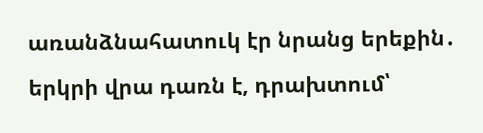առանձնահատուկ էր նրանց երեքին․ երկրի վրա դառն է, դրախտում՝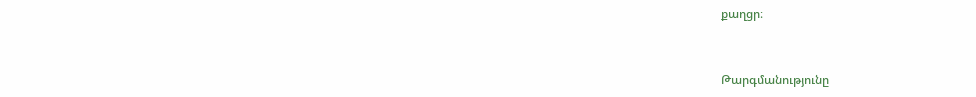քաղցր։


Թարգմանությունը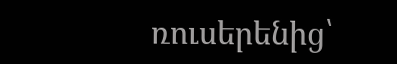ռուսերենից՝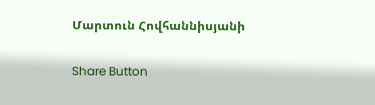Մարտուն Հովհաննիսյանի

Share Button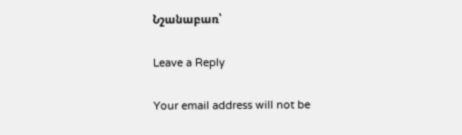Նշանաբառ՝

Leave a Reply

Your email address will not be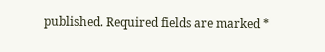published. Required fields are marked *